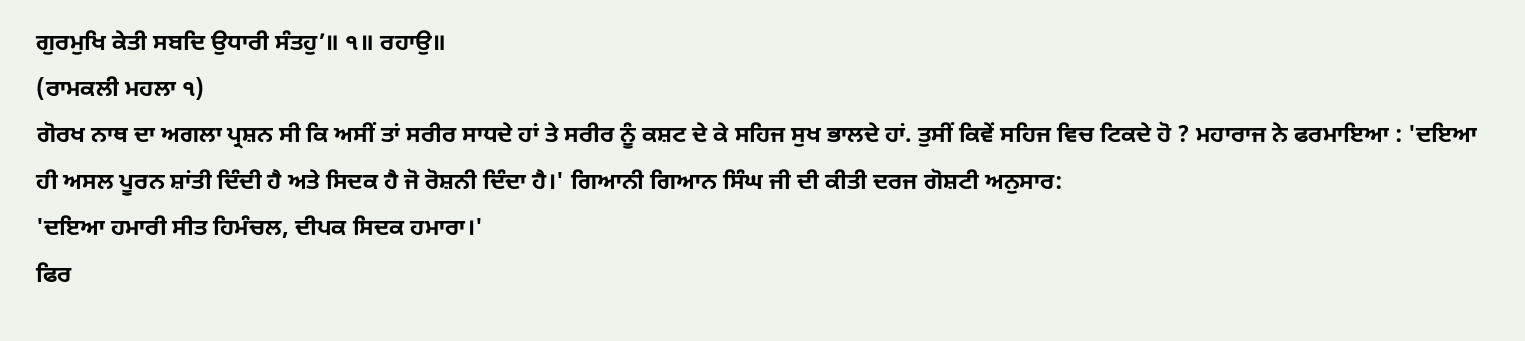ਗੁਰਮੁਖਿ ਕੇਤੀ ਸਬਦਿ ਉਧਾਰੀ ਸੰਤਹੁ’॥ ੧॥ ਰਹਾਉ॥
(ਰਾਮਕਲੀ ਮਹਲਾ ੧)
ਗੋਰਖ ਨਾਥ ਦਾ ਅਗਲਾ ਪ੍ਰਸ਼ਨ ਸੀ ਕਿ ਅਸੀਂ ਤਾਂ ਸਰੀਰ ਸਾਧਦੇ ਹਾਂ ਤੇ ਸਰੀਰ ਨੂੰ ਕਸ਼ਟ ਦੇ ਕੇ ਸਹਿਜ ਸੁਖ ਭਾਲਦੇ ਹਾਂ. ਤੁਸੀਂ ਕਿਵੇਂ ਸਹਿਜ ਵਿਚ ਟਿਕਦੇ ਹੋ ? ਮਹਾਰਾਜ ਨੇ ਫਰਮਾਇਆ : 'ਦਇਆ ਹੀ ਅਸਲ ਪੂਰਨ ਸ਼ਾਂਤੀ ਦਿੰਦੀ ਹੈ ਅਤੇ ਸਿਦਕ ਹੈ ਜੋ ਰੋਸ਼ਨੀ ਦਿੰਦਾ ਹੈ।' ਗਿਆਨੀ ਗਿਆਨ ਸਿੰਘ ਜੀ ਦੀ ਕੀਤੀ ਦਰਜ ਗੋਸ਼ਟੀ ਅਨੁਸਾਰ:
'ਦਇਆ ਹਮਾਰੀ ਸੀਤ ਹਿਮੰਚਲ, ਦੀਪਕ ਸਿਦਕ ਹਮਾਰਾ।'
ਫਿਰ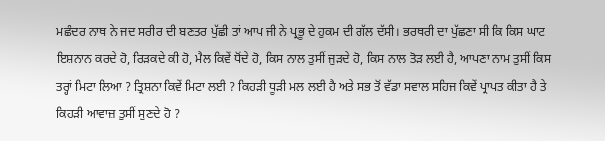ਮਛੰਦਰ ਨਾਥ ਨੇ ਜਦ ਸਰੀਰ ਦੀ ਬਣਤਰ ਪੁੱਛੀ ਤਾਂ ਆਪ ਜੀ ਨੇ ਪ੍ਰਭੂ ਦੇ ਹੁਕਮ ਦੀ ਗੱਲ ਦੱਸੀ। ਭਰਥਰੀ ਦਾ ਪੁੱਛਣਾ ਸੀ ਕਿ ਕਿਸ ਘਾਟ ਇਸ਼ਨਾਨ ਕਰਦੇ ਹੋ, ਰਿੜਕਦੇ ਕੀ ਹੋ, ਮੈਲ ਕਿਵੇਂ ਧੋਂਦੇ ਹੋ, ਕਿਸ ਨਾਲ ਤੁਸੀਂ ਜੁੜਦੇ ਹੋ, ਕਿਸ ਨਾਲ ਤੋੜ ਲਈ ਹੈ, ਆਪਣਾ ਨਾਮ ਤੁਸੀਂ ਕਿਸ ਤਰ੍ਹਾਂ ਮਿਟਾ ਲਿਆ ? ਤ੍ਰਿਸ਼ਨਾ ਕਿਵੇਂ ਮਿਟਾ ਲਈ ? ਕਿਹੜੀ ਧੂੜੀ ਮਲ ਲਈ ਹੈ ਅਤੇ ਸਭ ਤੋਂ ਵੱਡਾ ਸਵਾਲ ਸਹਿਜ ਕਿਵੇਂ ਪ੍ਰਾਪਤ ਕੀਤਾ ਹੈ ਤੇ ਕਿਹੜੀ ਆਵਾਜ਼ ਤੁਸੀਂ ਸੁਣਦੇ ਹੋ ?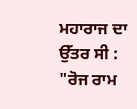ਮਹਾਰਾਜ ਦਾ ਉੱਤਰ ਸੀ : "ਰੋਜ ਰਾਮ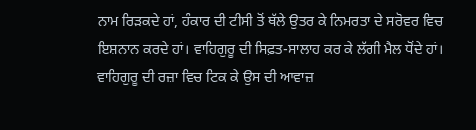ਨਾਮ ਰਿੜਕਦੇ ਹਾਂ, ਹੰਕਾਰ ਦੀ ਟੀਸੀ ਤੋਂ ਥੱਲੇ ਉਤਰ ਕੇ ਨਿਮਰਤਾ ਦੇ ਸਰੋਵਰ ਵਿਚ ਇਸ਼ਨਾਨ ਕਰਦੇ ਹਾਂ। ਵਾਹਿਗੁਰੂ ਦੀ ਸਿਫ਼ਤ-ਸਾਲਾਹ ਕਰ ਕੇ ਲੱਗੀ ਮੈਲ ਧੋਂਦੇ ਹਾਂ। ਵਾਹਿਗੁਰੂ ਦੀ ਰਜ਼ਾ ਵਿਚ ਟਿਕ ਕੇ ਉਸ ਦੀ ਆਵਾਜ਼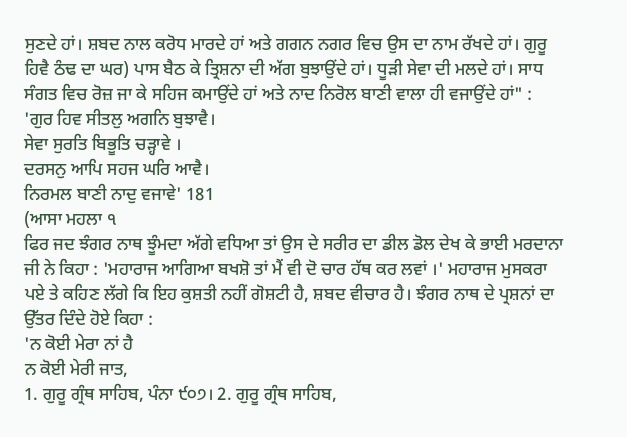ਸੁਣਦੇ ਹਾਂ। ਸ਼ਬਦ ਨਾਲ ਕਰੋਧ ਮਾਰਦੇ ਹਾਂ ਅਤੇ ਗਗਨ ਨਗਰ ਵਿਚ ਉਸ ਦਾ ਨਾਮ ਰੱਖਦੇ ਹਾਂ। ਗੁਰੂ ਹਿਵੈ ਠੰਢ ਦਾ ਘਰ) ਪਾਸ ਬੈਠ ਕੇ ਤ੍ਰਿਸ਼ਨਾ ਦੀ ਅੱਗ ਬੁਝਾਉਂਦੇ ਹਾਂ। ਧੂੜੀ ਸੇਵਾ ਦੀ ਮਲਦੇ ਹਾਂ। ਸਾਧ ਸੰਗਤ ਵਿਚ ਰੋਜ਼ ਜਾ ਕੇ ਸਹਿਜ ਕਮਾਉਂਦੇ ਹਾਂ ਅਤੇ ਨਾਦ ਨਿਰੋਲ ਬਾਣੀ ਵਾਲਾ ਹੀ ਵਜਾਉਂਦੇ ਹਾਂ" :
'ਗੁਰ ਹਿਵ ਸੀਤਲੁ ਅਗਨਿ ਬੁਝਾਵੈ।
ਸੇਵਾ ਸੁਰਤਿ ਬਿਭੂਤਿ ਚੜ੍ਹਾਵੇ ।
ਦਰਸਨੁ ਆਪਿ ਸਹਜ ਘਰਿ ਆਵੈ।
ਨਿਰਮਲ ਬਾਣੀ ਨਾਦੁ ਵਜਾਵੇ' 181
(ਆਸਾ ਮਹਲਾ ੧
ਫਿਰ ਜਦ ਝੰਗਰ ਨਾਥ ਝੂੰਮਦਾ ਅੱਗੇ ਵਧਿਆ ਤਾਂ ਉਸ ਦੇ ਸਰੀਰ ਦਾ ਡੀਲ ਡੋਲ ਦੇਖ ਕੇ ਭਾਈ ਮਰਦਾਨਾ ਜੀ ਨੇ ਕਿਹਾ : 'ਮਹਾਰਾਜ ਆਗਿਆ ਬਖਸ਼ੋ ਤਾਂ ਮੈਂ ਵੀ ਦੋ ਚਾਰ ਹੱਥ ਕਰ ਲਵਾਂ ।' ਮਹਾਰਾਜ ਮੁਸਕਰਾ ਪਏ ਤੇ ਕਹਿਣ ਲੱਗੇ ਕਿ ਇਹ ਕੁਸ਼ਤੀ ਨਹੀਂ ਗੋਸ਼ਟੀ ਹੈ, ਸ਼ਬਦ ਵੀਚਾਰ ਹੈ। ਝੰਗਰ ਨਾਥ ਦੇ ਪ੍ਰਸ਼ਨਾਂ ਦਾ ਉੱਤਰ ਦਿੰਦੇ ਹੋਏ ਕਿਹਾ :
'ਨ ਕੋਈ ਮੇਰਾ ਨਾਂ ਹੈ
ਨ ਕੋਈ ਮੇਰੀ ਜਾਤ,
1. ਗੁਰੂ ਗ੍ਰੰਥ ਸਾਹਿਬ, ਪੰਨਾ ੯੦੭। 2. ਗੁਰੂ ਗ੍ਰੰਥ ਸਾਹਿਬ,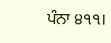ਪੰਨਾ ੪੧੧।